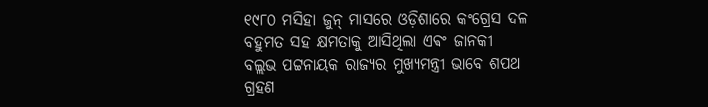୧୯୮୦ ମସିହା ଜୁନ୍ ମାସରେ ଓଡ଼ିଶାରେ କଂଗ୍ରେସ ଦଳ ବହୁମତ ସହ କ୍ଷମତାକୁ ଆସିଥିଲା ଏଵଂ ଜାନକୀ ବଲ୍ଲଭ ପଟ୍ଟନାୟକ ରାଜ୍ୟର ମୁଖ୍ୟମନ୍ତ୍ରୀ ଭାବେ ଶପଥ ଗ୍ରହଣ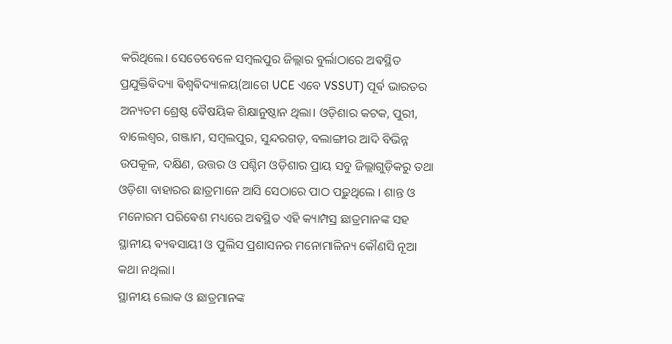କରିଥିଲେ। ସେତେବେଳେ ସମ୍ବଲପୁର ଜିଲ୍ଲାର ବୁର୍ଲାଠାରେ ଅଵସ୍ଥିତ ପ୍ରଯୁକ୍ତିଵିଦ୍ୟା ଵିଶ୍ୱଵିଦ୍ୟାଳୟ(ଆଗେ UCE ଏବେ VSSUT) ପୂର୍ଵ ଭାରତର ଅନ୍ୟତମ ଶ୍ରେଷ୍ଠ ଵୈଷୟିକ ଶିକ୍ଷାନୁଷ୍ଠାନ ଥିଲା। ଓଡ଼ିଶାର କଟକ, ପୁରୀ, ବାଲେଶ୍ୱର, ଗଞ୍ଜାମ, ସମ୍ବଲପୁର, ସୁନ୍ଦରଗଡ଼, ବଲାଙ୍ଗୀର ଆଦି ବିଭିନ୍ନ ଉପକୂଳ, ଦକ୍ଷିଣ, ଉତ୍ତର ଓ ପଶ୍ଚିମ ଓଡ଼ିଶାର ପ୍ରାୟ ସବୁ ଜିଲ୍ଲାଗୁଡ଼ିକରୁ ତଥା ଓଡ଼ିଶା ବାହାରର ଛାତ୍ରମାନେ ଆସି ସେଠାରେ ପାଠ ପଢ଼ୁଥିଲେ । ଶାନ୍ତ ଓ ମନୋରମ ପରିଵେଶ ମଧ୍ୟରେ ଅଵସ୍ଥିତ ଏହି କ୍ୟାମ୍ପସ୍ର ଛାତ୍ରମାନଙ୍କ ସହ ସ୍ଥାନୀୟ ଵ୍ୟଵସାୟୀ ଓ ପୁଲିସ ପ୍ରଶାସନର ମନୋମାଳିନ୍ୟ କୌଣସି ନୂଆ କଥା ନଥିଲା।
ସ୍ଥାନୀୟ ଲୋକ ଓ ଛାତ୍ରମାନଙ୍କ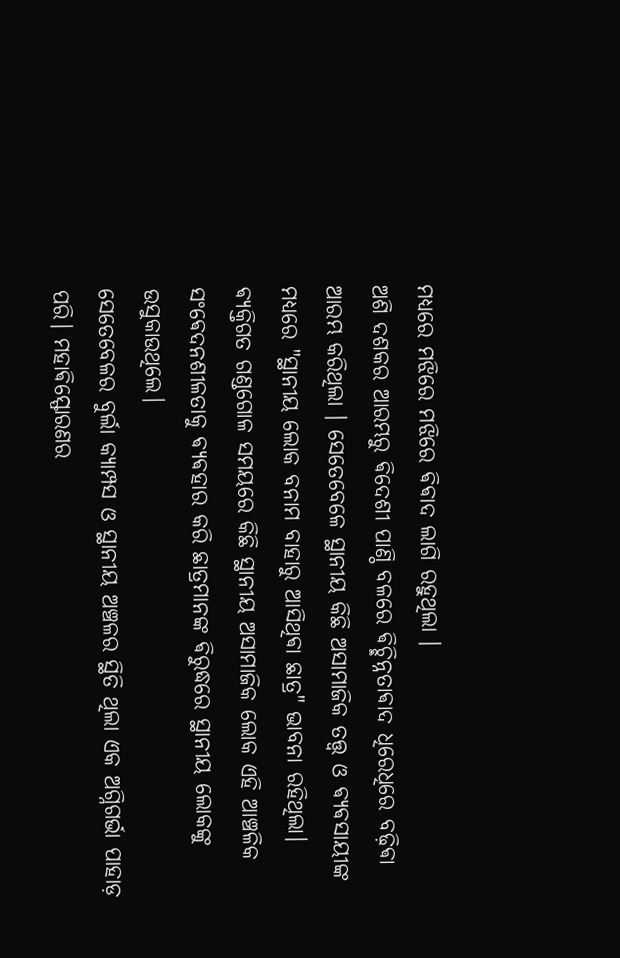ମଧ୍ୟରେ ମଝିରେ ମଝିରେ ଵିଵାଦ ଲାଗି ରହୁଥିଲା ।
ଅଶି ଦଶକର ଆରମ୍ଭରୁ ଵିଦେଶୀ ପାଣ୍ଠି ବଳରେ ଵିଚ୍ଛିନ୍ନତାଵାଦ ଧିରେଧିରେ ବଢ଼ିଵା ଆରମ୍ଭ କରିଥିଲା । ସେତେବେଳେ ସ୍ଥାନୀୟ କିଛି ଅସାମାଜିକ ତତ୍ତ୍ୱ ଓ ଵ୍ୟଵସାୟୀଙ୍କ ମଧ୍ୟରେ "ସ୍ଥାନୀୟ ଲୋକ ବନାମ ବାହାରୁ ଆସିଥିଵା ଛାତ୍ର" ଭାବନା ରହିଥିଲା। ଵ୍ୟକ୍ତିଗତ ଗଣ୍ଡଗୋଳ ସମୟରେ କିଛି ସ୍ଥାନୀୟ ଅସାମାଜିକ ଲୋକ ଏହି ଆଞ୍ଚଳିକ ସଂଵେଦନଶୀଳତାକୁ ଵ୍ୟଵହାର କରି ଛାତ୍ରମାନଙ୍କ ଵିରୁଦ୍ଧରେ ସ୍ଥାନୀୟ ଲୋକଙ୍କୁ ଉସୁକାଉଥିଲେ।
ସେତେବେଳର ବୁର୍ଲା କ୍ୟାମ୍ପସ ଓ ସ୍ଥାନୀୟ ଅଞ୍ଚଳର ସ୍ଥିତି ଥିଲା ଏକ ଅଗ୍ନିଗର୍ଭା ପାହାଡ଼ ପରି। ମହାଵିସ୍ଫୋରଣର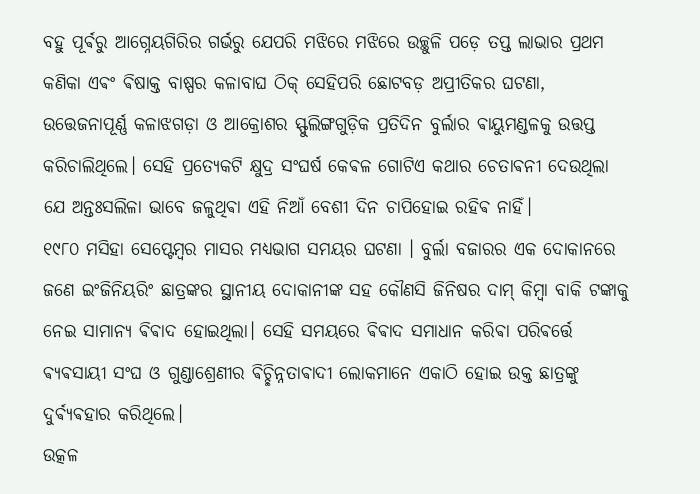ବହୁ ପୂର୍ଵରୁ ଆଗ୍ନେୟଗିରିର ଗର୍ଭରୁ ଯେପରି ମଝିରେ ମଝିରେ ଉଚ୍ଛୁଳି ପଡ଼େ ତପ୍ତ ଲାଭାର ପ୍ରଥମ କଣିକା ଏଵଂ ଵିଷାକ୍ତ ବାଷ୍ପର କଳାବାଘ ଠିକ୍ ସେହିପରି ଛୋଟବଡ଼ ଅପ୍ରୀତିକର ଘଟଣା, ଉତ୍ତେଜନାପୂର୍ଣ୍ଣ କଳାଝଗଡ଼ା ଓ ଆକ୍ରୋଶର ସ୍ଫୁଲିଙ୍ଗଗୁଡ଼ିକ ପ୍ରତିଦିନ ବୁର୍ଲାର ଵାୟୁମଣ୍ଡଳକୁ ଉତ୍ତପ୍ତ କରିଚାଲିଥିଲେ। ସେହି ପ୍ରତ୍ୟେକଟି କ୍ଷୁଦ୍ର ସଂଘର୍ଷ କେଵଳ ଗୋଟିଏ କଥାର ଚେତାଵନୀ ଦେଉଥିଲା ଯେ ଅନ୍ତଃସଲିଳା ଭାବେ ଜଳୁଥିଵା ଏହି ନିଆଁ ବେଶୀ ଦିନ ଚାପିହୋଇ ରହିଵ ନାହିଁ।
୧୯୮୦ ମସିହା ସେପ୍ଟେମ୍ବର ମାସର ମଧ୍ୟଭାଗ ସମୟର ଘଟଣା । ବୁର୍ଲା ବଜାରର ଏକ ଦୋକାନରେ ଜଣେ ଇଂଜିନିୟରିଂ ଛାତ୍ରଙ୍କର ସ୍ଥାନୀୟ ଦୋକାନୀଙ୍କ ସହ କୌଣସି ଜିନିଷର ଦାମ୍ କିମ୍ବା ବାକି ଟଙ୍କାକୁ ନେଇ ସାମାନ୍ୟ ଵିଵାଦ ହୋଇଥିଲା। ସେହି ସମୟରେ ଵିଵାଦ ସମାଧାନ କରିଵା ପରିଵର୍ତ୍ତେ ଵ୍ୟଵସାୟୀ ସଂଘ ଓ ଗୁଣ୍ଡାଶ୍ରେଣୀର ଵିଚ୍ଛିନ୍ନତାଵାଦୀ ଲୋକମାନେ ଏକାଠି ହୋଇ ଉକ୍ତ ଛାତ୍ରଙ୍କୁ ଦୁର୍ଵ୍ୟଵହାର କରିଥିଲେ।
ଉତ୍କଳ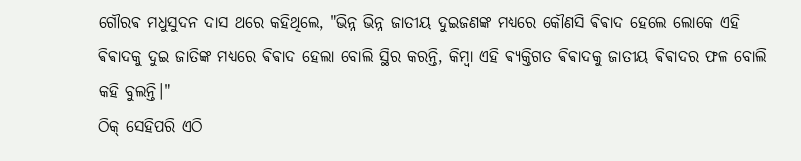ଗୌରଵ ମଧୁସୁଦନ ଦାସ ଥରେ କହିଥିଲେ, "ଭିନ୍ନ ଭିନ୍ନ ଜାତୀୟ ଦୁଇଜଣଙ୍କ ମଧ୍ୟରେ କୌଣସି ଵିଵାଦ ହେଲେ ଲୋକେ ଏହି ଵିଵାଦକୁ ଦୁଇ ଜାତିଙ୍କ ମଧ୍ୟରେ ଵିଵାଦ ହେଲା ବୋଲି ସ୍ଥିର କରନ୍ତି, କିମ୍ବା ଏହି ଵ୍ୟକ୍ତିଗତ ଵିଵାଦକୁ ଜାତୀୟ ଵିଵାଦର ଫଳ ବୋଲି କହି ବୁଲନ୍ତି।"
ଠିକ୍ ସେହିପରି ଏଠି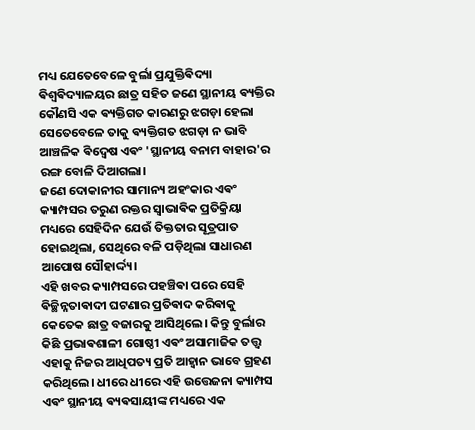ମଧ୍ୟ ଯେତେବେଳେ ବୁର୍ଲା ପ୍ରଯୁକ୍ତିଵିଦ୍ୟା ଵିଶ୍ୱଵିଦ୍ୟାଳୟର ଛାତ୍ର ସହିତ ଜଣେ ସ୍ଥାନୀୟ ଵ୍ୟକ୍ତିର କୌଣସି ଏକ ଵ୍ୟକ୍ତିଗତ କାରଣରୁ ଝଗଡ଼ା ହେଲା ସେତେବେଳେ ତାକୁ ଵ୍ୟକ୍ତିଗତ ଝଗଡ଼ା ନ ଭାବି ଆଞ୍ଚଳିକ ଵିଦ୍ୱେଷ ଏଵଂ 'ସ୍ଥାନୀୟ ବନାମ ବାହାର'ର ରଙ୍ଗ ବୋଳି ଦିଆଗଲା।
ଜଣେ ଦୋକାନୀର ସାମାନ୍ୟ ଅହଂକାର ଏଵଂ କ୍ୟାମ୍ପସର ତରୁଣ ରକ୍ତର ସ୍ୱାଭାଵିକ ପ୍ରତିକ୍ରିୟା ମଧ୍ୟରେ ସେହିଦିନ ଯେଉଁ ତିକ୍ତତାର ସୂତ୍ରପାତ ହୋଇଥିଲା, ସେଥିରେ ବଳି ପଡ଼ିଥିଲା ସାଧାରଣ ଆପୋଷ ସୌହାର୍ଦ୍ଦ୍ୟ।
ଏହି ଖବର କ୍ୟାମ୍ପସରେ ପହଞ୍ଚିଵା ପରେ ସେହି ଵିଚ୍ଛିନ୍ନତାଵାଦୀ ଘଟଣାର ପ୍ରତିଵାଦ କରିଵାକୁ କେତେକ ଛାତ୍ର ବଜାରକୁ ଆସିଥିଲେ। କିନ୍ତୁ ବୁର୍ଲାର କିଛି ପ୍ରଭାଵଶାଳୀ ଗୋଷ୍ଠୀ ଏଵଂ ଅସାମାଜିକ ତତ୍ତ୍ୱ ଏହାକୁ ନିଜର ଆଧିପତ୍ୟ ପ୍ରତି ଆହ୍ୱାନ ଭାବେ ଗ୍ରହଣ କରିଥିଲେ। ଧୀରେ ଧୀରେ ଏହି ଉତ୍ତେଜନା କ୍ୟାମ୍ପସ ଏଵଂ ସ୍ଥାନୀୟ ଵ୍ୟଵସାୟୀଙ୍କ ମଧ୍ୟରେ ଏକ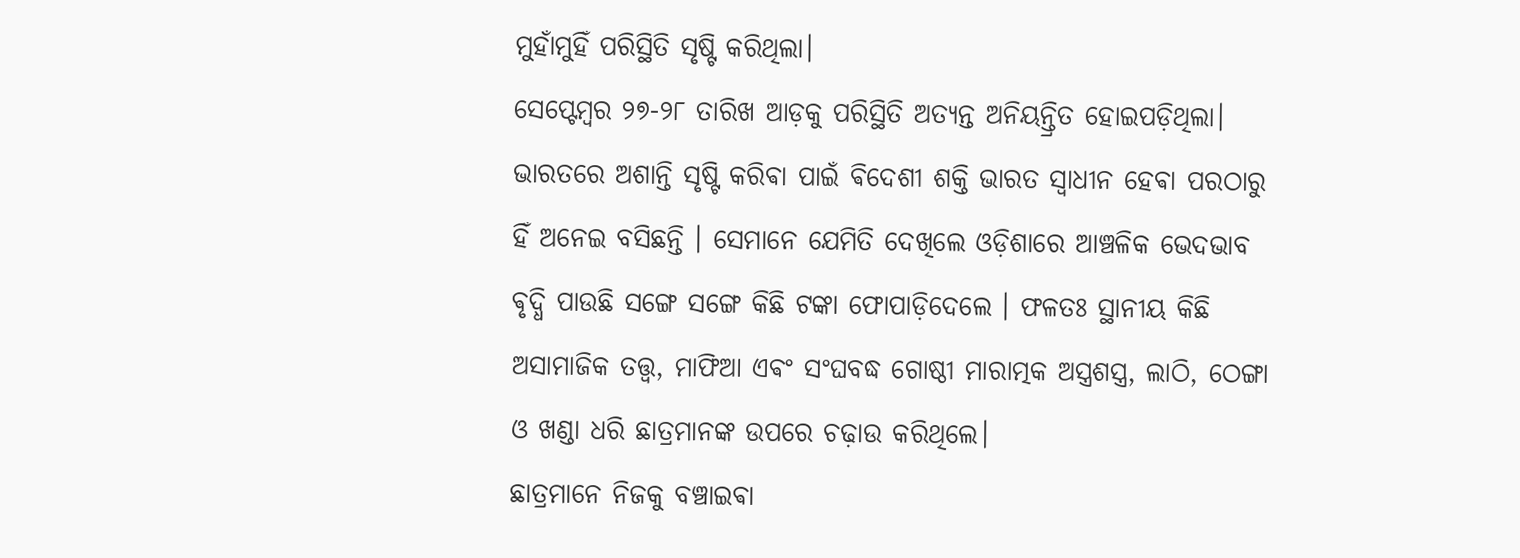ମୁହାଁମୁହିଁ ପରିସ୍ଥିତି ସୃଷ୍ଟି କରିଥିଲା।
ସେପ୍ଟେମ୍ବର ୨୭-୨୮ ତାରିଖ ଆଡ଼କୁ ପରିସ୍ଥିତି ଅତ୍ୟନ୍ତ ଅନିୟନ୍ତ୍ରିତ ହୋଇପଡ଼ିଥିଲା। ଭାରତରେ ଅଶାନ୍ତି ସୃଷ୍ଟି କରିଵା ପାଇଁ ଵିଦେଶୀ ଶକ୍ତି ଭାରତ ସ୍ଵାଧୀନ ହେଵା ପରଠାରୁ ହିଁ ଅନେଇ ବସିଛନ୍ତି । ସେମାନେ ଯେମିତି ଦେଖିଲେ ଓଡ଼ିଶାରେ ଆଞ୍ଚଳିକ ଭେଦଭାବ ଵୃଦ୍ଧି ପାଉଛି ସଙ୍ଗେ ସଙ୍ଗେ କିଛି ଟଙ୍କା ଫୋପାଡ଼ିଦେଲେ । ଫଳତଃ ସ୍ଥାନୀୟ କିଛି ଅସାମାଜିକ ତତ୍ତ୍ୱ, ମାଫିଆ ଏଵଂ ସଂଘବଦ୍ଧ ଗୋଷ୍ଠୀ ମାରାତ୍ମକ ଅସ୍ତ୍ରଶସ୍ତ୍ର, ଲାଠି, ଠେଙ୍ଗା ଓ ଖଣ୍ଡା ଧରି ଛାତ୍ରମାନଙ୍କ ଉପରେ ଚଢ଼ାଉ କରିଥିଲେ।
ଛାତ୍ରମାନେ ନିଜକୁ ବଞ୍ଚାଇଵା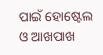ପାଇଁ ହୋଷ୍ଟେଲ ଓ ଆଖପାଖ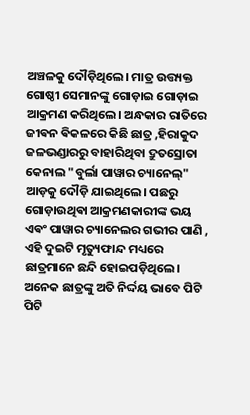ଅଞ୍ଚଳକୁ ଦୌଡ଼ିଥିଲେ। ମାତ୍ର ଉତ୍ତ୍ୟକ୍ତ ଗୋଷ୍ଠୀ ସେମାନଙ୍କୁ ଗୋଡ଼ାଇ ଗୋଡ଼ାଇ ଆକ୍ରମଣ କରିଥିଲେ। ଅନ୍ଧକାର ରାତିରେ ଜୀଵନ ଵିକଳରେ କିଛି ଛାତ୍ର ,ହିରାକୁଦ ଜଳଭଣ୍ଡାରରୁ ବାହାରିଥିବା ଦ୍ରୁତସ୍ରୋତା କେନାଲ "ବୁର୍ଲା ପାୱାର ଚ୍ୟାନେଲ୍" ଆଡ଼କୁ ଦୌଡ଼ି ଯାଇଥିଲେ। ପଛରୁ ଗୋଡ଼ାଉଥିଵା ଆକ୍ରମଣକାରୀଙ୍କ ଭୟ ଏଵଂ ପାୱାର ଚ୍ୟାନେଲର ଗଭୀର ପାଣି , ଏହି ଦୁଇଟି ମୃତ୍ୟୁଫାନ୍ଦ ମଧ୍ୟରେ ଛାତ୍ରମାନେ ଛନ୍ଦି ହୋଇପଡ଼ିଥିଲେ। ଅନେକ ଛାତ୍ରଙ୍କୁ ଅତି ନିର୍ଦ୍ଦୟ ଭାବେ ପିଟି ପିଟି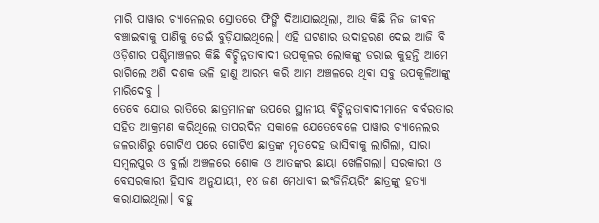ମାରି ପାୱାର ଚ୍ୟାନେଲର ସ୍ରୋତରେ ଫିଙ୍ଗି ଦିଆଯାଇଥିଲା, ଆଉ କିଛି ନିଜ ଜୀଵନ ବଞ୍ଚାଇଵାକୁ ପାଣିକୁ ଡେଇଁ ବୁଡ଼ିଯାଇଥିଲେ। ଏହି ଘଟଣାର ଉଦାହରଣ ଦେଇ ଆଜି ବି ଓଡ଼ିଶାର ପଶ୍ଚିମାଞ୍ଚଳର କିଛି ଵିଚ୍ଛିନ୍ନତାଵାଦୀ ଉପକୂଳର ଲୋକଙ୍କୁ ଡରାଇ କୁହନ୍ତି ଆମେ ରାଗିଲେ ଅଶି ଦଶକ ଭଳି ହାଣୁ ଆରମ୍ଭ କରି ଆମ ଅଞ୍ଚଳରେ ଥିଵା ସବୁ ଉପକୂଳିଆଙ୍କୁ ମାରିଦେବୁ ।
ତେବେ ଯୋଉ ରାତିରେ ଛାତ୍ରମାନଙ୍କ ଉପରେ ସ୍ଥାନୀୟ ଵିଚ୍ଛିନ୍ନତାଵାଦୀମାନେ ବର୍ବରତାର ସହିତ ଆକ୍ରମଣ କରିଥିଲେ ତାପରଦିନ ସକାଳେ ଯେତେବେଳେ ପାୱାର ଚ୍ୟାନେଲର ଜଳରାଶିରୁ ଗୋଟିଏ ପରେ ଗୋଟିଏ ଛାତ୍ରଙ୍କ ମୃତଦେହ ଭାସିଵାକୁ ଲାଗିଲା, ସାରା ସମ୍ବଲପୁର ଓ ବୁର୍ଲା ଅଞ୍ଚଳରେ ଶୋକ ଓ ଆତଙ୍କର ଛାୟା ଖେଳିଗଲା। ସରକାରୀ ଓ ବେସରକାରୀ ହିସାବ ଅନୁଯାୟୀ, ୧୪ ଜଣ ମେଧାବୀ ଇଂଜିନିୟରିଂ ଛାତ୍ରଙ୍କୁ ହତ୍ୟା କରାଯାଇଥିଲା। ବହୁ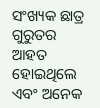ସଂଖ୍ୟକ ଛାତ୍ର ଗୁରୁତର ଆହତ ହୋଇଥିଲେ ଏବଂ ଅନେକ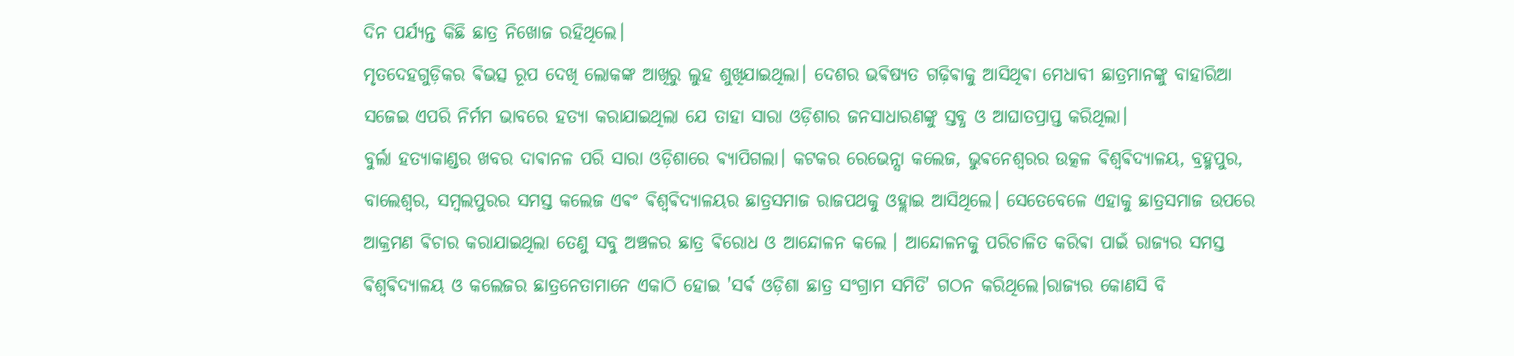ଦିନ ପର୍ଯ୍ୟନ୍ତ କିଛି ଛାତ୍ର ନିଖୋଜ ରହିଥିଲେ।
ମୃତଦେହଗୁଡ଼ିକର ଵିଭତ୍ସ ରୂପ ଦେଖି ଲୋକଙ୍କ ଆଖିରୁ ଲୁହ ଶୁଖିଯାଇଥିଲା। ଦେଶର ଭଵିଷ୍ୟତ ଗଢ଼ିଵାକୁ ଆସିଥିଵା ମେଧାବୀ ଛାତ୍ରମାନଙ୍କୁ ବାହାରିଆ ସଜେଇ ଏପରି ନିର୍ମମ ଭାବରେ ହତ୍ୟା କରାଯାଇଥିଲା ଯେ ତାହା ସାରା ଓଡ଼ିଶାର ଜନସାଧାରଣଙ୍କୁ ସ୍ତବ୍ଧ ଓ ଆଘାତପ୍ରାପ୍ତ କରିଥିଲା।
ବୁର୍ଲା ହତ୍ୟାକାଣ୍ଡର ଖବର ଦାଵାନଳ ପରି ସାରା ଓଡ଼ିଶାରେ ଵ୍ୟାପିଗଲା। କଟକର ରେଭେନ୍ସା କଲେଜ, ଭୁଵନେଶ୍ୱରର ଉତ୍କଳ ଵିଶ୍ୱଵିଦ୍ୟାଳୟ, ବ୍ରହ୍ମପୁର, ବାଲେଶ୍ୱର, ସମ୍ବଲପୁରର ସମସ୍ତ କଲେଜ ଏଵଂ ଵିଶ୍ୱଵିଦ୍ୟାଳୟର ଛାତ୍ରସମାଜ ରାଜପଥକୁ ଓହ୍ଲାଇ ଆସିଥିଲେ। ସେତେବେଳେ ଏହାକୁ ଛାତ୍ରସମାଜ ଉପରେ ଆକ୍ରମଣ ଵିଚାର କରାଯାଇଥିଲା ତେଣୁ ସବୁ ଅଞ୍ଚଳର ଛାତ୍ର ଵିରୋଧ ଓ ଆନ୍ଦୋଳନ କଲେ । ଆନ୍ଦୋଳନକୁ ପରିଚାଳିତ କରିଵା ପାଇଁ ରାଜ୍ୟର ସମସ୍ତ ଵିଶ୍ୱଵିଦ୍ୟାଳୟ ଓ କଲେଜର ଛାତ୍ରନେତାମାନେ ଏକାଠି ହୋଇ 'ସର୍ଵ ଓଡ଼ିଶା ଛାତ୍ର ସଂଗ୍ରାମ ସମିତି' ଗଠନ କରିଥିଲେ।ରାଜ୍ୟର କୋଣସି ବି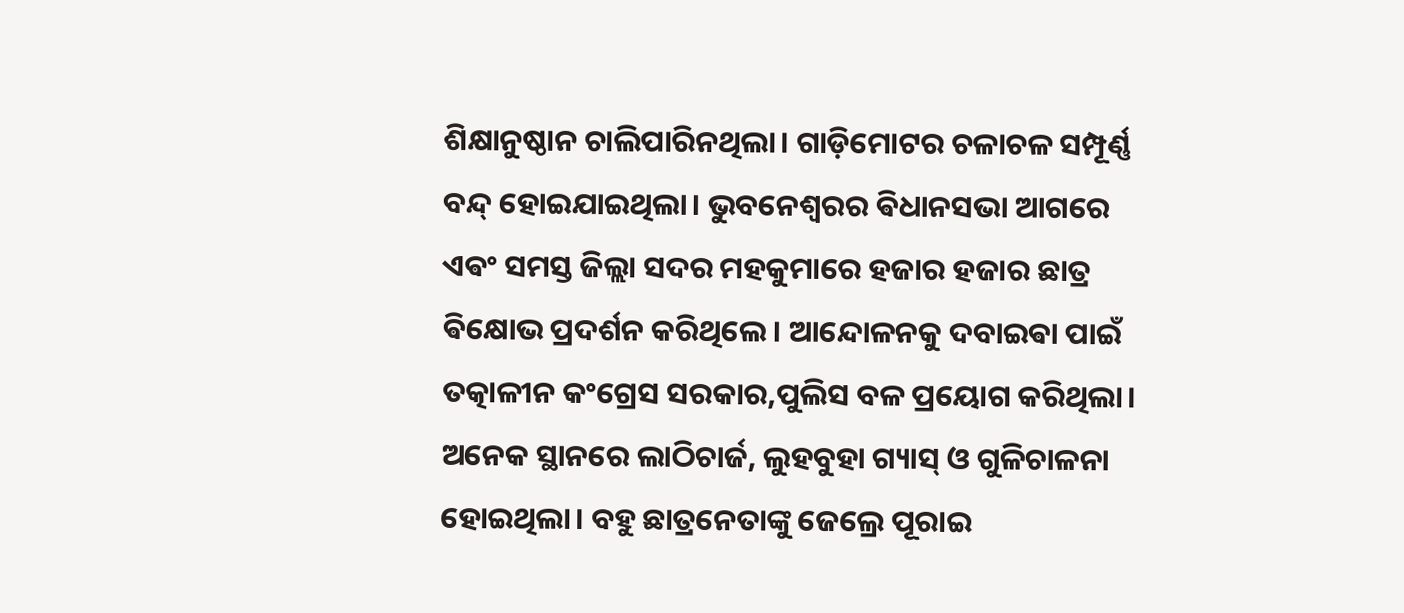ଶିକ୍ଷାନୁଷ୍ଠାନ ଚାଲିପାରିନଥିଲା। ଗାଡ଼ିମୋଟର ଚଳାଚଳ ସମ୍ପୂର୍ଣ୍ଣ ବନ୍ଦ୍ ହୋଇଯାଇଥିଲା। ଭୁବନେଶ୍ୱରର ଵିଧାନସଭା ଆଗରେ ଏଵଂ ସମସ୍ତ ଜିଲ୍ଲା ସଦର ମହକୁମାରେ ହଜାର ହଜାର ଛାତ୍ର ଵିକ୍ଷୋଭ ପ୍ରଦର୍ଶନ କରିଥିଲେ। ଆନ୍ଦୋଳନକୁ ଦବାଇଵା ପାଇଁ ତତ୍କାଳୀନ କଂଗ୍ରେସ ସରକାର,ପୁଲିସ ବଳ ପ୍ରୟୋଗ କରିଥିଲା। ଅନେକ ସ୍ଥାନରେ ଲାଠିଚାର୍ଜ, ଲୁହବୁହା ଗ୍ୟାସ୍ ଓ ଗୁଳିଚାଳନା ହୋଇଥିଲା। ବହୁ ଛାତ୍ରନେତାଙ୍କୁ ଜେଲ୍ରେ ପୂରାଇ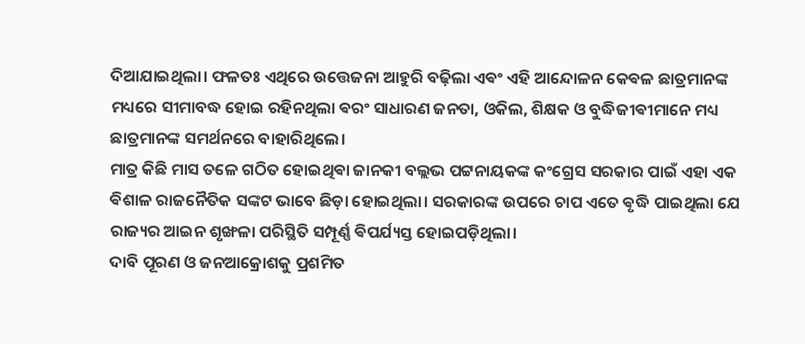ଦିଆଯାଇଥିଲା। ଫଳତଃ ଏଥିରେ ଉତ୍ତେଜନା ଆହୁରି ବଢ଼ିଲା ଏଵଂ ଏହି ଆନ୍ଦୋଳନ କେଵଳ ଛାତ୍ରମାନଙ୍କ ମଧ୍ୟରେ ସୀମାବଦ୍ଧ ହୋଇ ରହିନଥିଲା ଵରଂ ସାଧାରଣ ଜନତା, ଓକିଲ, ଶିକ୍ଷକ ଓ ବୁଦ୍ଧିଜୀଵୀମାନେ ମଧ୍ୟ ଛାତ୍ରମାନଙ୍କ ସମର୍ଥନରେ ବାହାରିଥିଲେ।
ମାତ୍ର କିଛି ମାସ ତଳେ ଗଠିତ ହୋଇଥିଵା ଜାନକୀ ବଲ୍ଲଭ ପଟ୍ଟନାୟକଙ୍କ କଂଗ୍ରେସ ସରକାର ପାଇଁ ଏହା ଏକ ଵିଶାଳ ରାଜନୈତିକ ସଙ୍କଟ ଭାବେ ଛିଡ଼ା ହୋଇଥିଲା। ସରକାରଙ୍କ ଉପରେ ଚାପ ଏତେ ଵୃଦ୍ଧି ପାଇଥିଲା ଯେ ରାଜ୍ୟର ଆଇନ ଶୃଙ୍ଖଳା ପରିସ୍ଥିତି ସମ୍ପୂର୍ଣ୍ଣ ଵିପର୍ଯ୍ୟସ୍ତ ହୋଇପଡ଼ିଥିଲା।
ଦାବି ପୂରଣ ଓ ଜନଆକ୍ରୋଶକୁ ପ୍ରଶମିତ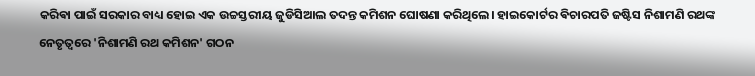କରିଵା ପାଇଁ ସରକାର ବାଧ୍ୟ ହୋଇ ଏକ ଉଚ୍ଚସ୍ତରୀୟ ଜୁଡିସିଆଲ ତଦନ୍ତ କମିଶନ ଘୋଷଣା କରିଥିଲେ। ହାଇକୋର୍ଟର ଵିଚାରପତି ଜଷ୍ଟିସ ନିଶାମଣି ରଥଙ୍କ ନେତୃତ୍ୱରେ 'ନିଶାମଣି ରଥ କମିଶନ' ଗଠନ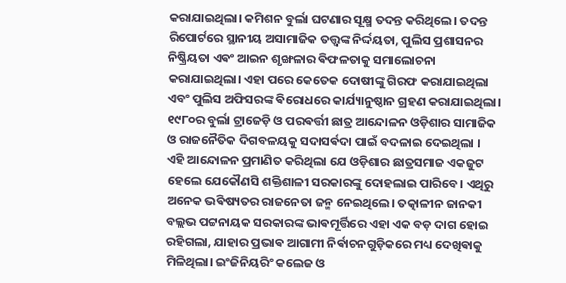କରାଯାଇଥିଲା। କମିଶନ ବୁର୍ଲା ଘଟଣାର ସୂକ୍ଷ୍ମ ତଦନ୍ତ କରିଥିଲେ। ତଦନ୍ତ ରିପୋର୍ଟରେ ସ୍ଥାନୀୟ ଅସାମାଜିକ ତତ୍ତ୍ୱଙ୍କ ନିର୍ଦ୍ଦୟତା, ପୁଲିସ ପ୍ରଶାସନର ନିଷ୍କ୍ରିୟତା ଏଵଂ ଆଇନ ଶୃଙ୍ଖଳାର ଵିଫଳତାକୁ ସମାଲୋଚନା କରାଯାଇଥିଲା। ଏହା ପରେ କେତେକ ଦୋଷୀଙ୍କୁ ଗିରଫ କରାଯାଇଥିଲା ଏବଂ ପୁଲିସ ଅଫିସରଙ୍କ ଵିରୋଧରେ କାର୍ଯ୍ୟାନୁଷ୍ଠାନ ଗ୍ରହଣ କରାଯାଇଥିଲା।
୧୯୮୦ର ବୁର୍ଲା ଟ୍ରାଜେଡ଼ି ଓ ପରଵର୍ତ୍ତୀ ଛାତ୍ର ଆନ୍ଦୋଳନ ଓଡ଼ିଶାର ସାମାଜିକ ଓ ରାଜନୈତିକ ଦିଗବଳୟକୁ ସଦାସର୍ଵଦା ପାଇଁ ବଦଳାଇ ଦେଇଥିଲା । ଏହି ଆନ୍ଦୋଳନ ପ୍ରମାଣିତ କରିଥିଲା ଯେ ଓଡ଼ିଶାର ଛାତ୍ରସମାଜ ଏକଜୁଟ ହେଲେ ଯେକୌଣସି ଶକ୍ତିଶାଳୀ ସରକାରଙ୍କୁ ଦୋହଲାଇ ପାରିବେ। ଏଥିରୁ ଅନେକ ଭଵିଷ୍ୟତର ରାଜନେତା ଜନ୍ମ ନେଇଥିଲେ। ତତ୍କାଳୀନ ଜାନକୀ ବଲ୍ଲଭ ପଟ୍ଟନାୟକ ସରକାରଙ୍କ ଭାଵମୂର୍ତ୍ତିରେ ଏହା ଏକ ବଡ଼ ଦାଗ ହୋଇ ରହିଗଲା, ଯାହାର ପ୍ରଭାଵ ଆଗାମୀ ନିର୍ଵାଚନଗୁଡ଼ିକରେ ମଧ୍ୟ ଦେଖିଵାକୁ ମିଳିଥିଲା। ଇଂଜିନିୟରିଂ କଲେଜ ଓ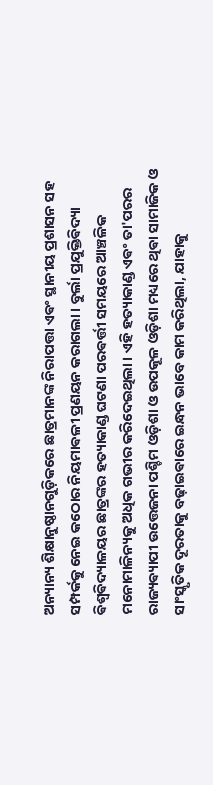ଅନ୍ୟାନ୍ୟ ଶିକ୍ଷାନୁଷ୍ଠାନଗୁଡ଼ିକରେ ଛାତ୍ରମାନଙ୍କ ନିରାପତ୍ତା ଏଵଂ ସ୍ଥାନୀୟ ପ୍ରଶାସନ ସହ ସମ୍ପର୍କକୁ ନେଇ କଠୋର ନିୟମାଵଳୀ ପ୍ରଣୟନ କରାଗଲା। ବୁର୍ଲା ପ୍ରଯୁକ୍ତିଵିଦ୍ୟା ଵିଶ୍ୱଵିଦ୍ୟାଳୟର ଛାତ୍ରଙ୍କର ହତ୍ୟାକାଣ୍ଡ ଘଟଣା ପରଵର୍ତ୍ତୀ ସମୟରେ ଆଞ୍ଚଳିକ ମନୋମାଳିନ୍ୟକୁ ଅଧିକ ଗଭୀର କରିଦେଇଥିଲା। ଏହି ହତ୍ୟାକାଣ୍ଡ ଏଵଂ ତା'ପରର ରାଜ୍ୟଵ୍ୟାପୀ ଉତ୍ତେଜନା ପଶ୍ଚିମ ଓଡ଼ିଶା ଓ ଉପକୂଳ ଓଡ଼ିଶା ମଧ୍ୟରେ ଥିଵା ସାମାଜିକ ଓ ସାଂସ୍କୃତିକ ଦୂରତାକୁ ବଢ଼ାଇଵାରେ ଇନ୍ଧନ ଭାବେ କାମ କରିଥିଲା, ଯାହାକୁ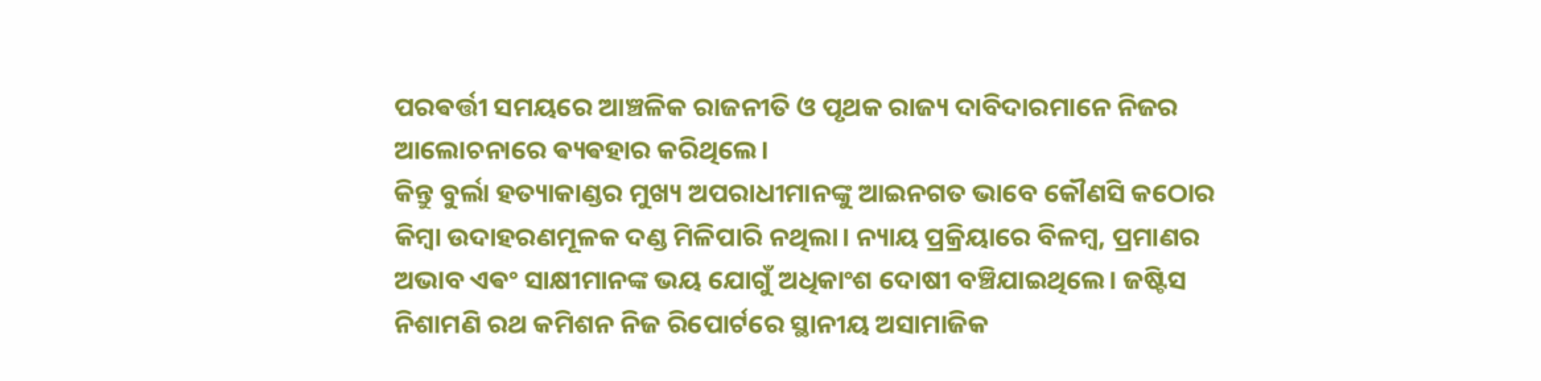ପରଵର୍ତ୍ତୀ ସମୟରେ ଆଞ୍ଚଳିକ ରାଜନୀତି ଓ ପୃଥକ ରାଜ୍ୟ ଦାବିଦାରମାନେ ନିଜର ଆଲୋଚନାରେ ଵ୍ୟଵହାର କରିଥିଲେ।
କିନ୍ତୁ ବୁର୍ଲା ହତ୍ୟାକାଣ୍ଡର ମୁଖ୍ୟ ଅପରାଧୀମାନଙ୍କୁ ଆଇନଗତ ଭାବେ କୌଣସି କଠୋର କିମ୍ବା ଉଦାହରଣମୂଳକ ଦଣ୍ଡ ମିଳିପାରି ନଥିଲା। ନ୍ୟାୟ ପ୍ରକ୍ରିୟାରେ ବିଳମ୍ବ, ପ୍ରମାଣର ଅଭାବ ଏଵଂ ସାକ୍ଷୀମାନଙ୍କ ଭୟ ଯୋଗୁଁ ଅଧିକାଂଶ ଦୋଷୀ ବଞ୍ଚିଯାଇଥିଲେ। ଜଷ୍ଟିସ ନିଶାମଣି ରଥ କମିଶନ ନିଜ ରିପୋର୍ଟରେ ସ୍ଥାନୀୟ ଅସାମାଜିକ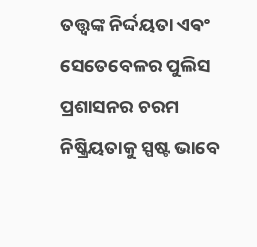ତତ୍ତ୍ୱଙ୍କ ନିର୍ଦ୍ଦୟତା ଏଵଂ ସେତେବେଳର ପୁଲିସ ପ୍ରଶାସନର ଚରମ ନିଷ୍କ୍ରିୟତାକୁ ସ୍ପଷ୍ଟ ଭାବେ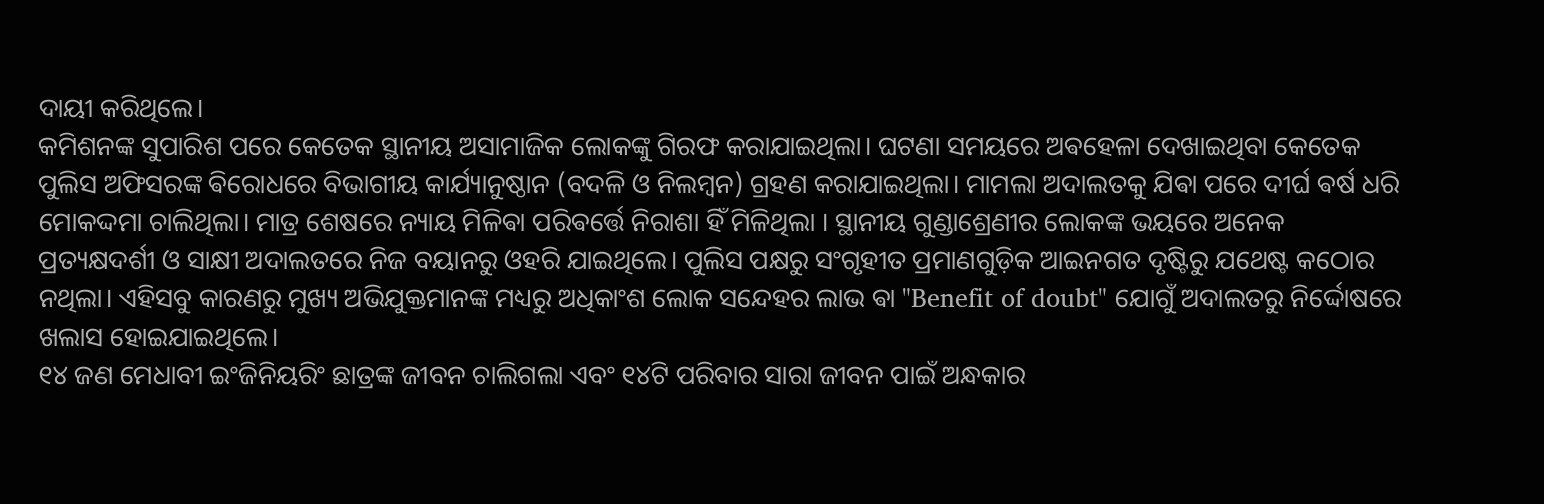ଦାୟୀ କରିଥିଲେ।
କମିଶନଙ୍କ ସୁପାରିଶ ପରେ କେତେକ ସ୍ଥାନୀୟ ଅସାମାଜିକ ଲୋକଙ୍କୁ ଗିରଫ କରାଯାଇଥିଲା। ଘଟଣା ସମୟରେ ଅଵହେଳା ଦେଖାଇଥିବା କେତେକ ପୁଲିସ ଅଫିସରଙ୍କ ଵିରୋଧରେ ବିଭାଗୀୟ କାର୍ଯ୍ୟାନୁଷ୍ଠାନ (ବଦଳି ଓ ନିଲମ୍ବନ) ଗ୍ରହଣ କରାଯାଇଥିଲା। ମାମଲା ଅଦାଲତକୁ ଯିଵା ପରେ ଦୀର୍ଘ ଵର୍ଷ ଧରି ମୋକଦ୍ଦମା ଚାଲିଥିଲା। ମାତ୍ର ଶେଷରେ ନ୍ୟାୟ ମିଳିଵା ପରିଵର୍ତ୍ତେ ନିରାଶା ହିଁ ମିଳିଥିଲା । ସ୍ଥାନୀୟ ଗୁଣ୍ଡାଶ୍ରେଣୀର ଲୋକଙ୍କ ଭୟରେ ଅନେକ ପ୍ରତ୍ୟକ୍ଷଦର୍ଶୀ ଓ ସାକ୍ଷୀ ଅଦାଲତରେ ନିଜ ବୟାନରୁ ଓହରି ଯାଇଥିଲେ। ପୁଲିସ ପକ୍ଷରୁ ସଂଗୃହୀତ ପ୍ରମାଣଗୁଡ଼ିକ ଆଇନଗତ ଦୃଷ୍ଟିରୁ ଯଥେଷ୍ଟ କଠୋର ନଥିଲା। ଏହିସବୁ କାରଣରୁ ମୁଖ୍ୟ ଅଭିଯୁକ୍ତମାନଙ୍କ ମଧ୍ୟରୁ ଅଧିକାଂଶ ଲୋକ ସନ୍ଦେହର ଲାଭ ଵା "Benefit of doubt" ଯୋଗୁଁ ଅଦାଲତରୁ ନିର୍ଦ୍ଦୋଷରେ ଖଲାସ ହୋଇଯାଇଥିଲେ।
୧୪ ଜଣ ମେଧାବୀ ଇଂଜିନିୟରିଂ ଛାତ୍ରଙ୍କ ଜୀବନ ଚାଲିଗଲା ଏବଂ ୧୪ଟି ପରିବାର ସାରା ଜୀବନ ପାଇଁ ଅନ୍ଧକାର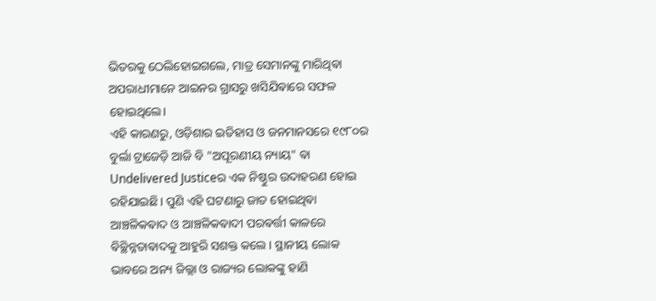ଭିତରକୁ ଠେଲିହୋଇଗଲେ, ମାତ୍ର ସେମାନଙ୍କୁ ମାରିଥିଵା ଅପରାଧୀମାନେ ଆଇନର ଗ୍ରାସରୁ ଖସିଯିଵାରେ ସଫଳ ହୋଇଥିଲେ।
ଏହି କାରଣରୁ, ଓଡ଼ିଶାର ଇତିହାସ ଓ ଜନମାନସରେ ୧୯୮୦ର ବୁର୍ଲା ଟ୍ରାଜେଡ଼ି ଆଜି ବି "ଅପୂରଣୀୟ ନ୍ୟାୟ" ଵା Undelivered Justiceର ଏକ ନିଷ୍ଠୁର ଉଦାହରଣ ହୋଇ ରହିଯାଇଛି। ପୁଣି ଏହି ଘଟଣାରୁ ଜାତ ହୋଇଥିଵା ଆଞ୍ଚଳିକଵାଦ ଓ ଆଞ୍ଚଳିକଵାଦୀ ପରଵର୍ତ୍ତୀ କାଳରେ ଵିଚ୍ଛିନ୍ନତାଵାଦକୁ ଆହୁରି ସଶକ୍ତ କଲେ । ସ୍ଥାନୀୟ ଲୋକ ଭାବରେ ଅନ୍ୟ ଜିଲ୍ଲା ଓ ରାଜ୍ୟର ଲୋକଙ୍କୁ ହାଣି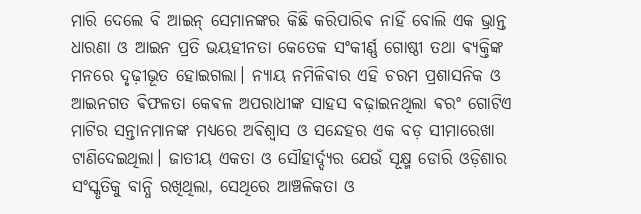ମାରି ଦେଲେ ବି ଆଇନ୍ ସେମାନଙ୍କର କିଛି କରିପାରିଵ ନାହିଁ ବୋଲି ଏକ ଭ୍ରାନ୍ତ ଧାରଣା ଓ ଆଇନ ପ୍ରତି ଭୟହୀନତା କେତେକ ସଂକୀର୍ଣ୍ଣ ଗୋଷ୍ଠୀ ତଥା ଵ୍ୟକ୍ତିଙ୍କ ମନରେ ଦୃଢ଼ୀଭୂତ ହୋଇଗଲା। ନ୍ୟାୟ ନମିଳିଵାର ଏହି ଚରମ ପ୍ରଶାସନିକ ଓ ଆଇନଗତ ଵିଫଳତା କେଵଳ ଅପରାଧୀଙ୍କ ସାହସ ବଢ଼ାଇନଥିଲା ଵରଂ ଗୋଟିଏ ମାଟିର ସନ୍ତାନମାନଙ୍କ ମଧ୍ୟରେ ଅଵିଶ୍ୱାସ ଓ ସନ୍ଦେହର ଏକ ବଡ଼ ସୀମାରେଖା ଟାଣିଦେଇଥିଲା। ଜାତୀୟ ଏକତା ଓ ସୌହାର୍ଦ୍ଦ୍ୟର ଯେଉଁ ସୂକ୍ଷ୍ମ ଡୋରି ଓଡ଼ିଶାର ସଂସ୍କୃତିକୁ ବାନ୍ଧି ରଖିଥିଲା, ସେଥିରେ ଆଞ୍ଚଳିକତା ଓ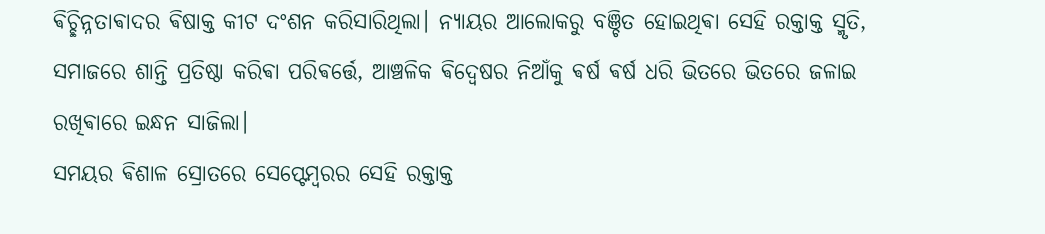ଵିଚ୍ଛିନ୍ନତାଵାଦର ଵିଷାକ୍ତ କୀଟ ଦଂଶନ କରିସାରିଥିଲା। ନ୍ୟାୟର ଆଲୋକରୁ ବଞ୍ଚିତ ହୋଇଥିଵା ସେହି ରକ୍ତାକ୍ତ ସ୍ମୃତି, ସମାଜରେ ଶାନ୍ତି ପ୍ରତିଷ୍ଠା କରିଵା ପରିଵର୍ତ୍ତେ, ଆଞ୍ଚଳିକ ଵିଦ୍ୱେଷର ନିଆଁକୁ ଵର୍ଷ ଵର୍ଷ ଧରି ଭିତରେ ଭିତରେ ଜଳାଇ ରଖିଵାରେ ଇନ୍ଧନ ସାଜିଲା।
ସମୟର ଵିଶାଳ ସ୍ରୋତରେ ସେପ୍ଟେମ୍ବରର ସେହି ରକ୍ତାକ୍ତ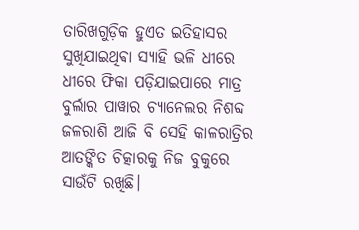ତାରିଖଗୁଡ଼ିକ ହୁଏତ ଇତିହାସର ସୁଖିଯାଇଥିଵା ସ୍ୟାହି ଭଳି ଧୀରେ ଧୀରେ ଫିକା ପଡ଼ିଯାଇପାରେ ମାତ୍ର ବୁର୍ଲାର ପାୱାର ଚ୍ୟାନେଲର ନିଶବ୍ଦ ଜଳରାଶି ଆଜି ବି ସେହି କାଳରାତ୍ରିର ଆତଙ୍କିତ ଚିତ୍କାରକୁ ନିଜ ବୁକୁରେ ସାଉଁଟି ରଖିଛି।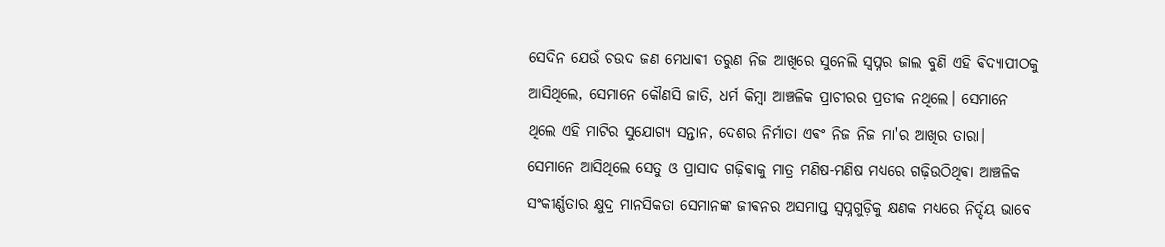ସେଦିନ ଯେଉଁ ଚଉଦ ଜଣ ମେଧାଵୀ ତରୁଣ ନିଜ ଆଖିରେ ସୁନେଲି ସ୍ୱପ୍ନର ଜାଲ ବୁଣି ଏହି ଵିଦ୍ୟାପୀଠକୁ ଆସିଥିଲେ, ସେମାନେ କୌଣସି ଜାତି, ଧର୍ମ କିମ୍ବା ଆଞ୍ଚଳିକ ପ୍ରାଚୀରର ପ୍ରତୀକ ନଥିଲେ। ସେମାନେ ଥିଲେ ଏହି ମାଟିର ସୁଯୋଗ୍ୟ ସନ୍ତାନ, ଦେଶର ନିର୍ମାତା ଏଵଂ ନିଜ ନିଜ ମା'ର ଆଖିର ତାରା। ସେମାନେ ଆସିଥିଲେ ସେତୁ ଓ ପ୍ରାସାଦ ଗଢ଼ିଵାକୁ ମାତ୍ର ମଣିଷ-ମଣିଷ ମଧ୍ୟରେ ଗଢ଼ିଉଠିଥିଵା ଆଞ୍ଚଳିକ ସଂକୀର୍ଣ୍ଣତାର କ୍ଷୁଦ୍ର ମାନସିକତା ସେମାନଙ୍କ ଜୀଵନର ଅସମାପ୍ତ ସ୍ୱପ୍ନଗୁଡ଼ିକୁ କ୍ଷଣକ ମଧ୍ୟରେ ନିର୍ଦ୍ଦୟ ଭାବେ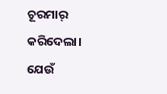ଚୂରମାର୍ କରିଦେଲା।
ଯେଉଁ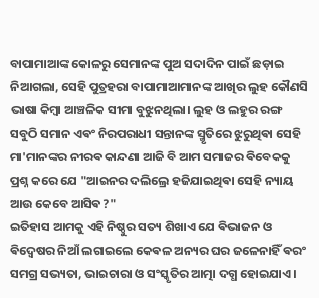ବାପାମାଆଙ୍କ କୋଳରୁ ସେମାନଙ୍କ ପୁଅ ସଦାଦିନ ପାଇଁ ଛଡ଼ାଇ ନିଆଗଲା, ସେହି ପୁତ୍ରହରା ବାପାମାଆମାନଙ୍କ ଆଖିର ଲୁହ କୌଣସି ଭାଷା କିମ୍ବା ଆଞ୍ଚଳିକ ସୀମା ବୁଝୁନଥିଲା। ଲୁହ ଓ ଲହୁର ରଙ୍ଗ ସବୁଠି ସମାନ ଏଵଂ ନିରପରାଧୀ ସନ୍ତାନଙ୍କ ସ୍ମୃତିରେ ଝୁରୁଥିଵା ସେହି ମା'ମାନଙ୍କର ନୀରଵ କାନ୍ଦଣା ଆଜି ବି ଆମ ସମାଜର ଵିବେକକୁ ପ୍ରଶ୍ନ କରେ ଯେ "ଆଇନର ଦଲିଲ୍ରେ ହଜିଯାଇଥିଵା ସେହି ନ୍ୟାୟ ଆଉ କେବେ ଆସିଵ ?"
ଇତିହାସ ଆମକୁ ଏହି ନିଷ୍ଠୁର ସତ୍ୟ ଶିଖାଏ ଯେ ଵିଭାଜନ ଓ ଵିଦ୍ୱେଷର ନିଆଁ ଲଗାଇଲେ କେଵଳ ଅନ୍ୟର ଘର ଜଳେନାହିଁ ଵରଂ ସମଗ୍ର ସଭ୍ୟତା, ଭାଇଚାରା ଓ ସଂସ୍କୃତିର ଆତ୍ମା ଦଗ୍ଧ ହୋଇଯାଏ।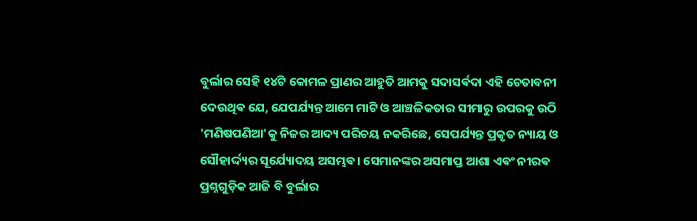ବୁର୍ଲାର ସେହି ୧୪ଟି କୋମଳ ପ୍ରାଣର ଆହୁତି ଆମକୁ ସଦାସର୍ଵଦା ଏହି ଚେତାବନୀ ଦେଉଥିଵ ଯେ, ଯେପର୍ଯ୍ୟନ୍ତ ଆମେ ମାଟି ଓ ଆଞ୍ଚଳିକତାର ସୀମାରୁ ଉପରକୁ ଉଠି 'ମଣିଷପଣିଆ'କୁ ନିଜର ଆଦ୍ୟ ପରିଚୟ ନକରିଛେ, ସେପର୍ଯ୍ୟନ୍ତ ପ୍ରକୃତ ନ୍ୟାୟ ଓ ସୌହାର୍ଦ୍ଦ୍ୟର ସୂର୍ଯ୍ୟୋଦୟ ଅସମ୍ଭଵ। ସେମାନଙ୍କର ଅସମାପ୍ତ ଆଶା ଏଵଂ ନୀରଵ ପ୍ରଶ୍ନଗୁଡ଼ିକ ଆଜି ବି ବୁର୍ଲାର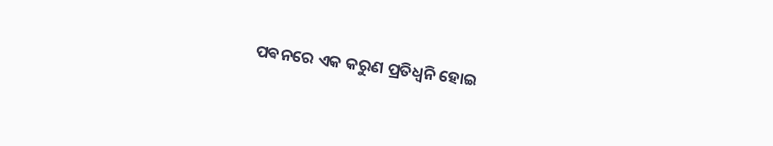ପଵନରେ ଏକ କରୁଣ ପ୍ରତିଧ୍ୱନି ହୋଇ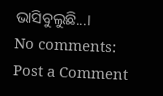ଭାସିବୁଲୁଛି...।
No comments:
Post a Comment